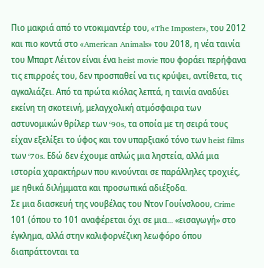Πιο μακριά από το ντοκιμαντέρ του, «The Imposter», του 2012 και πιο κοντά στο «American Animals» του 2018, η νέα ταινία του Μπαρτ Λέιτον είναι ένα heist movie που φοράει περήφανα τις επιρροές του, δεν προσπαθεί να τις κρύψει, αντίθετα, τις αγκαλιάζει. Από τα πρώτα κιόλας λεπτά, η ταινία αναδύει εκείνη τη σκοτεινή, μελαγχολική ατμόσφαιρα των αστυνομικών θρίλερ των ‘90s, τα οποία με τη σειρά τους είχαν εξελίξει το ύφος και τον υπαρξιακό τόνο των heist films των ‘70s. Εδώ δεν έχουμε απλώς μια ληστεία, αλλά μια ιστορία χαρακτήρων που κινούνται σε παράλληλες τροχιές, με ηθικά διλήμματα και προσωπικά αδιέξοδα.
Σε μια διασκευή της νουβέλας του Ντον Γουίνσλοου, Crime 101 (όπου το 101 αναφέρεται όχι σε μια... «εισαγωγή» στο έγκλημα, αλλά στην καλιφορνέζικη λεωφόρο όπου διαπράττονται τα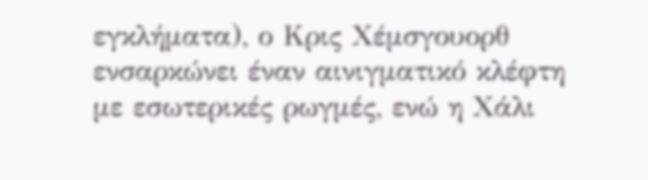εγκλήματα), ο Κρις Χέμσγουορθ ενσαρκώνει έναν αινιγματικό κλέφτη με εσωτερικές ρωγμές, ενώ η Χάλι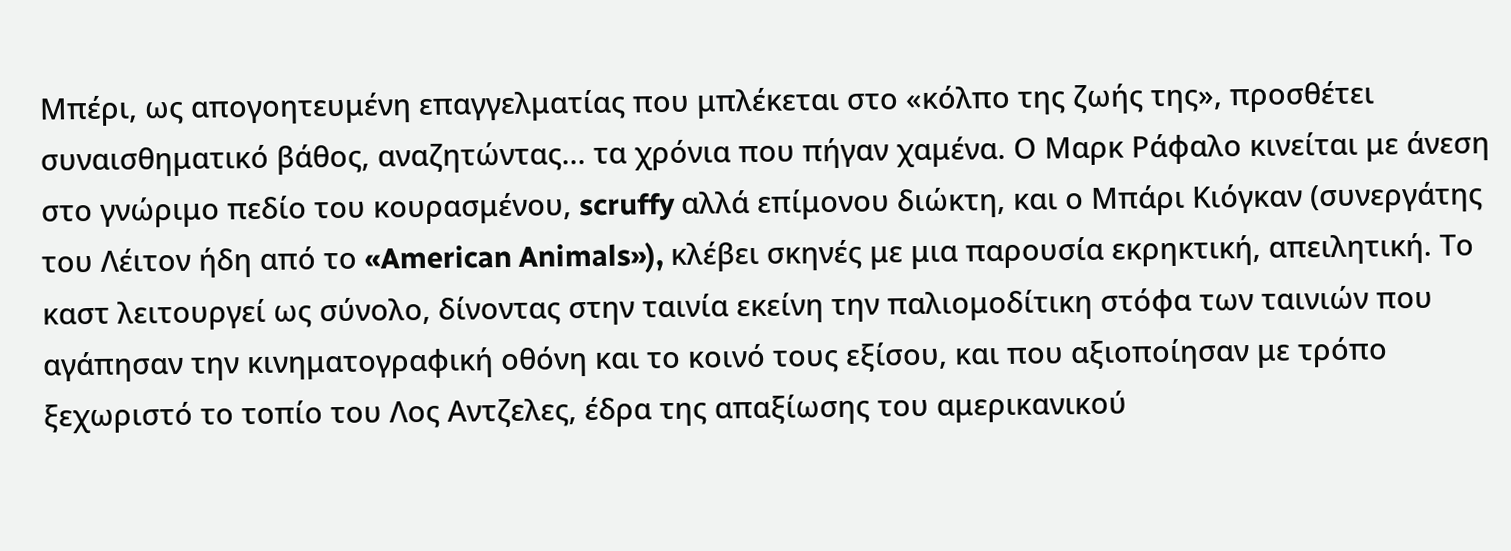Μπέρι, ως απογοητευμένη επαγγελματίας που μπλέκεται στο «κόλπο της ζωής της», προσθέτει συναισθηματικό βάθος, αναζητώντας... τα χρόνια που πήγαν χαμένα. Ο Μαρκ Ράφαλο κινείται με άνεση στο γνώριμο πεδίο του κουρασμένου, scruffy αλλά επίμονου διώκτη, και ο Μπάρι Κιόγκαν (συνεργάτης του Λέιτον ήδη από το «American Animals»), κλέβει σκηνές με μια παρουσία εκρηκτική, απειλητική. Το καστ λειτουργεί ως σύνολο, δίνοντας στην ταινία εκείνη την παλιομοδίτικη στόφα των ταινιών που αγάπησαν την κινηματογραφική οθόνη και το κοινό τους εξίσου, και που αξιοποίησαν με τρόπο ξεχωριστό το τοπίο του Λος Αντζελες, έδρα της απαξίωσης του αμερικανικού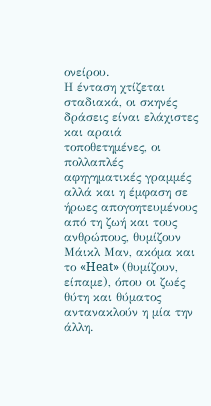ονείρου.
Η ένταση χτίζεται σταδιακά, οι σκηνές δράσεις είναι ελάχιστες και αραιά τοποθετημένες, οι πολλαπλές αφηγηματικές γραμμές αλλά και η έμφαση σε ήρωες απογοητευμένους από τη ζωή και τους ανθρώπους, θυμίζουν Μάικλ Μαν, ακόμα και το «Heat» (θυμίζουν, είπαμε), όπου οι ζωές θύτη και θύματος αντανακλούν η μία την άλλη.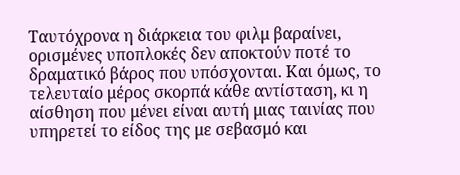Ταυτόχρονα η διάρκεια του φιλμ βαραίνει, ορισμένες υποπλοκές δεν αποκτούν ποτέ το δραματικό βάρος που υπόσχονται. Και όμως, το τελευταίο μέρος σκορπά κάθε αντίσταση, κι η αίσθηση που μένει είναι αυτή μιας ταινίας που υπηρετεί το είδος της με σεβασμό και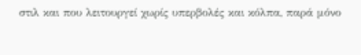στιλ και που λειτουργεί χωρίς υπερβολές και κόλπα, παρά μόνο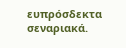ευπρόσδεκτα σεναριακά.